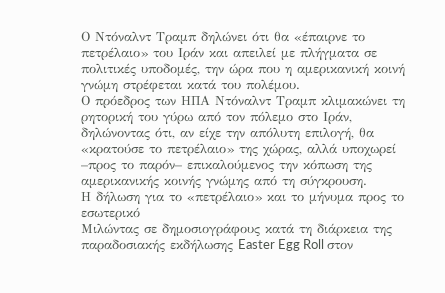Ο Ντόναλντ Τραμπ δηλώνει ότι θα «έπαιρνε το πετρέλαιο» του Ιράν και απειλεί με πλήγματα σε πολιτικές υποδομές, την ώρα που η αμερικανική κοινή γνώμη στρέφεται κατά του πολέμου.
Ο πρόεδρος των ΗΠΑ Ντόναλντ Τραμπ κλιμακώνει τη ρητορική του γύρω από τον πόλεμο στο Ιράν, δηλώνοντας ότι, αν είχε την απόλυτη επιλογή, θα «κρατούσε το πετρέλαιο» της χώρας, αλλά υποχωρεί –προς το παρόν– επικαλούμενος την κόπωση της αμερικανικής κοινής γνώμης από τη σύγκρουση.
Η δήλωση για το «πετρέλαιο» και το μήνυμα προς το εσωτερικό
Μιλώντας σε δημοσιογράφους κατά τη διάρκεια της παραδοσιακής εκδήλωσης Easter Egg Roll στον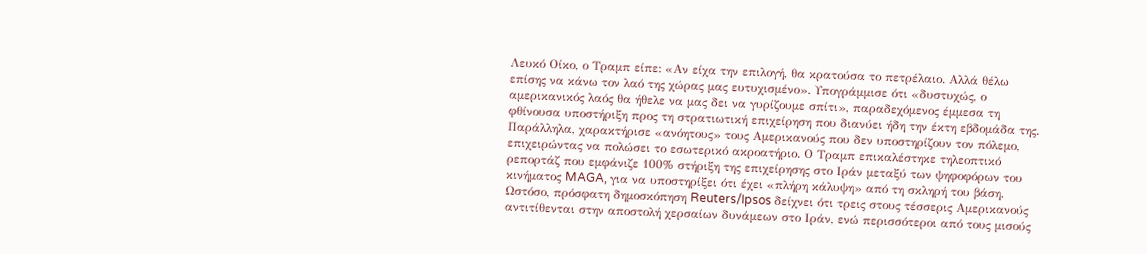Λευκό Οίκο, ο Τραμπ είπε: «Αν είχα την επιλογή, θα κρατούσα το πετρέλαιο. Αλλά θέλω επίσης να κάνω τον λαό της χώρας μας ευτυχισμένο». Υπογράμμισε ότι «δυστυχώς, ο αμερικανικός λαός θα ήθελε να μας δει να γυρίζουμε σπίτι», παραδεχόμενος έμμεσα τη φθίνουσα υποστήριξη προς τη στρατιωτική επιχείρηση που διανύει ήδη την έκτη εβδομάδα της.
Παράλληλα, χαρακτήρισε «ανόητους» τους Αμερικανούς που δεν υποστηρίζουν τον πόλεμο, επιχειρώντας να πολώσει το εσωτερικό ακροατήριο. Ο Τραμπ επικαλέστηκε τηλεοπτικό ρεπορτάζ που εμφάνιζε 100% στήριξη της επιχείρησης στο Ιράν μεταξύ των ψηφοφόρων του κινήματος MAGA, για να υποστηρίξει ότι έχει «πλήρη κάλυψη» από τη σκληρή του βάση.
Ωστόσο, πρόσφατη δημοσκόπηση Reuters/Ipsos δείχνει ότι τρεις στους τέσσερις Αμερικανούς αντιτίθενται στην αποστολή χερσαίων δυνάμεων στο Ιράν, ενώ περισσότεροι από τους μισούς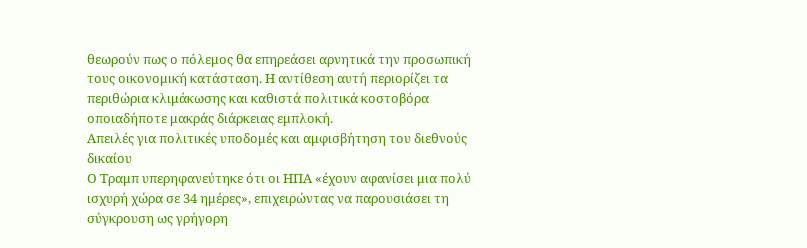θεωρούν πως ο πόλεμος θα επηρεάσει αρνητικά την προσωπική τους οικονομική κατάσταση. Η αντίθεση αυτή περιορίζει τα περιθώρια κλιμάκωσης και καθιστά πολιτικά κοστοβόρα οποιαδήποτε μακράς διάρκειας εμπλοκή.
Απειλές για πολιτικές υποδομές και αμφισβήτηση του διεθνούς δικαίου
Ο Τραμπ υπερηφανεύτηκε ότι οι ΗΠΑ «έχουν αφανίσει μια πολύ ισχυρή χώρα σε 34 ημέρες», επιχειρώντας να παρουσιάσει τη σύγκρουση ως γρήγορη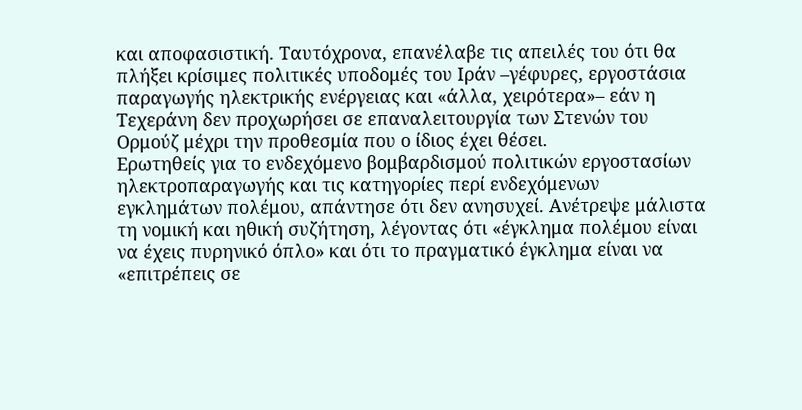και αποφασιστική. Ταυτόχρονα, επανέλαβε τις απειλές του ότι θα πλήξει κρίσιμες πολιτικές υποδομές του Ιράν –γέφυρες, εργοστάσια παραγωγής ηλεκτρικής ενέργειας και «άλλα, χειρότερα»– εάν η Τεχεράνη δεν προχωρήσει σε επαναλειτουργία των Στενών του Ορμούζ μέχρι την προθεσμία που ο ίδιος έχει θέσει.
Ερωτηθείς για το ενδεχόμενο βομβαρδισμού πολιτικών εργοστασίων ηλεκτροπαραγωγής και τις κατηγορίες περί ενδεχόμενων εγκλημάτων πολέμου, απάντησε ότι δεν ανησυχεί. Ανέτρεψε μάλιστα τη νομική και ηθική συζήτηση, λέγοντας ότι «έγκλημα πολέμου είναι να έχεις πυρηνικό όπλο» και ότι το πραγματικό έγκλημα είναι να «επιτρέπεις σε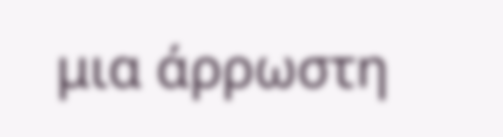μια άρρωστη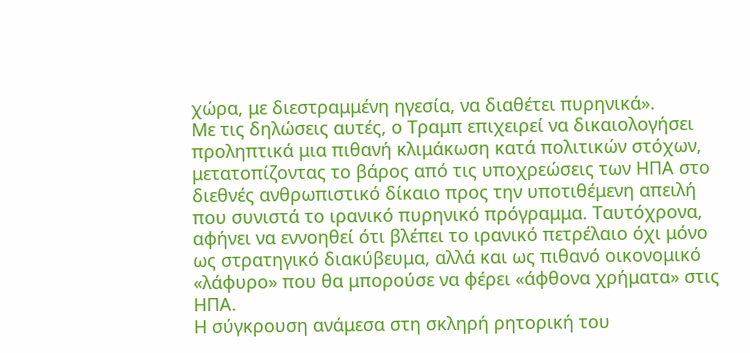χώρα, με διεστραμμένη ηγεσία, να διαθέτει πυρηνικά».
Με τις δηλώσεις αυτές, ο Τραμπ επιχειρεί να δικαιολογήσει προληπτικά μια πιθανή κλιμάκωση κατά πολιτικών στόχων, μετατοπίζοντας το βάρος από τις υποχρεώσεις των ΗΠΑ στο διεθνές ανθρωπιστικό δίκαιο προς την υποτιθέμενη απειλή που συνιστά το ιρανικό πυρηνικό πρόγραμμα. Ταυτόχρονα, αφήνει να εννοηθεί ότι βλέπει το ιρανικό πετρέλαιο όχι μόνο ως στρατηγικό διακύβευμα, αλλά και ως πιθανό οικονομικό «λάφυρο» που θα μπορούσε να φέρει «άφθονα χρήματα» στις ΗΠΑ.
Η σύγκρουση ανάμεσα στη σκληρή ρητορική του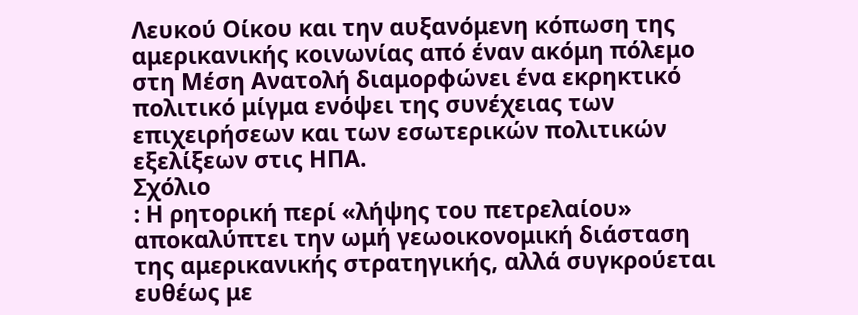Λευκού Οίκου και την αυξανόμενη κόπωση της αμερικανικής κοινωνίας από έναν ακόμη πόλεμο στη Μέση Ανατολή διαμορφώνει ένα εκρηκτικό πολιτικό μίγμα ενόψει της συνέχειας των επιχειρήσεων και των εσωτερικών πολιτικών εξελίξεων στις ΗΠΑ.
Σχόλιο
: Η ρητορική περί «λήψης του πετρελαίου» αποκαλύπτει την ωμή γεωοικονομική διάσταση της αμερικανικής στρατηγικής, αλλά συγκρούεται ευθέως με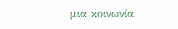μια κοινωνία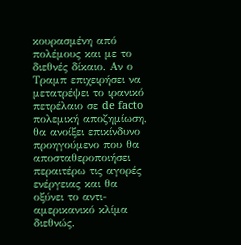κουρασμένη από πολέμους και με το διεθνές δίκαιο. Αν ο Τραμπ επιχειρήσει να μετατρέψει το ιρανικό πετρέλαιο σε de facto πολεμική αποζημίωση, θα ανοίξει επικίνδυνο προηγούμενο που θα αποσταθεροποιήσει περαιτέρω τις αγορές ενέργειας και θα οξύνει το αντι-αμερικανικό κλίμα διεθνώς.